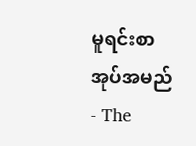မူရင်းစာအုပ်အမည် - The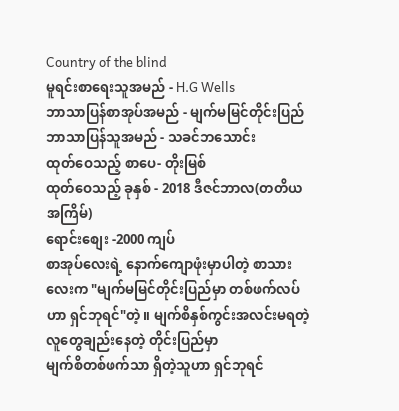Country of the blind
မူရင်းစာရေးသူအမည် - H.G Wells
ဘာသာပြန်စာအုပ်အမည် - မျက်မမြင်တိုင်းပြည်
ဘာသာပြန်သူအမည် - သခင်ဘသောင်း
ထုတ်ဝေသည့် စာပေ- တိုးမြစ်
ထုတ်ဝေသည့် ခုနှစ် - 2018 ဒီဇင်ဘာလ(တတိယအကြိမ်)
ရောင်းစျေး -2000 ကျပ်
စာအုပ်လေးရဲ့ နောက်ကျောဖုံးမှာပါတဲ့ စာသားလေးက "မျက်မမြင်တိုင်းပြည်မှာ တစ်ဖက်လပ်ဟာ ရှင်ဘုရင်"တဲ့။ မျက်စိနှစ်ကွင်းအလင်းမရတဲ့ လူတွေချည်းနေတဲ့ တိုင်းပြည်မှာ
မျက်စိတစ်ဖက်သာ ရှိတဲ့သူဟာ ရှင်ဘုရင်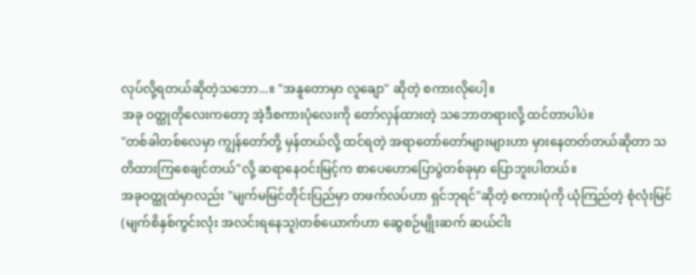လုပ်လို့ရတယ်ဆိုတဲ့သဘော...။ "အနူတောမှာ လူချော" ဆိုတဲ့ စကားလိုပေါ့။
အခု ဝတ္ထုတိုလေးကတော့ အဲ့ဒီစကားပုံလေးကို တော်လှန်ထားတဲ့ သဘောတရားလို့ ထင်တာပါပဲ။
"တစ်ခါတစ်လေမှာ ကျွန်တော်တို့ မှန်တယ်လို့ ထင်ရတဲ့ အရာတော်တော်များများဟာ မှားနေတတ်တယ်ဆိုတာ သတိထားကြစေချင်တယ်"လို့ ဆရာနေဝင်းမြင့်က စာပေဟောပြောပွဲတစ်ခုမှာ ပြောဘူးပါတယ်။
အခုဝတ္ထုထဲမှာလည်း "မျက်မမြင်တိုင်းပြည်မှာ တဖက်လပ်ဟာ ရှင်ဘုရင်"ဆိုတဲ့ စကားပုံကို ယုံကြည်တဲ့ စုံလုံးမြင်(မျက်စိနှစ်ကွင်းလုံး အလင်းရနေသူ)တစ်ယောက်ဟာ ဆွေစဉ်မျိုးဆက် ဆယ်ငါး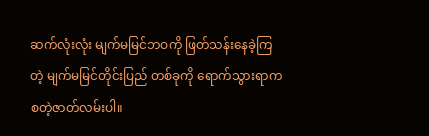ဆက်လုံးလုံး မျက်မမြင်ဘဝကို ဖြတ်သန်းနေခဲ့ကြတဲ့ မျက်မမြင်တိုင်းပြည် တစ်ခုကို ရောက်သွားရာက စတဲ့ဇာတ်လမ်းပါ။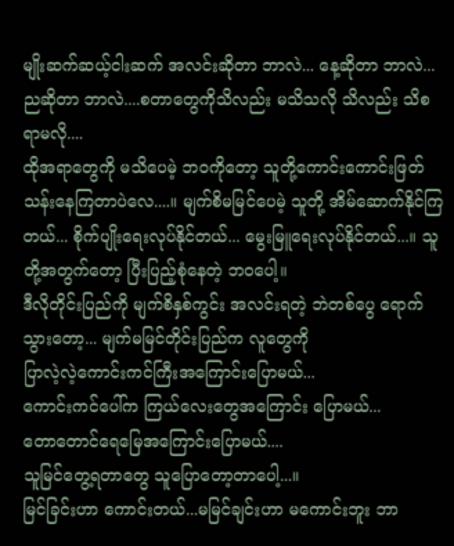မျိုးဆက်ဆယ့်ငါးဆက် အလင်းဆိုတာ ဘာလဲ... နေ့ဆိုတာ ဘာလဲ... ညဆိုတာ ဘာလဲ....စတာတွေကိုသိလည်း မသိသလို သိလည်း သိစရာမလို....
ထိုအရာတွေကို မသိပေမဲ့ ဘဝကိုတော့ သူတို့ကောင်းကောင်းဖြတ်သန်းနေကြတာပဲလေ....။ မျက်စိမမြင်ပေမဲ့ သူတို့ အိမ်ဆောက်နိုင်ကြတယ်... စိုက်ပျိုးရေးလုပ်နိုင်တယ်... မွေးမြူရေးလုပ်နိုင်တယ်...။ သူတို့အတွက်တော့ ပြီးပြည့်စုံနေတဲ့ ဘဝပေါ့။
ဒီလိုတိုင်းပြည်ကို မျက်စိနှစ်ကွင်း အလင်းရတဲ့ ဘဲတစ်ပွေ ရောက်သွားတော့... မျက်မမြင်တိုင်းပြည်က လူတွေကို
ပြာလဲ့လဲ့ကောင်းကင်ကြီးအကြောင်းပြောမယ်...
ကောင်းကင်ပေါ်က ကြယ်လေးတွေအကြောင်း ပြောမယ်...
တောတောင်ရေမြေအကြောင်းပြောမယ်....
သူမြင်တွေ့ရတာတွေ သူပြောတော့တာပေါ့...။
မြင်ခြင်းဟာ ကောင်းတယ်...မမြင်ချင်းဟာ မကောင်းဘူး ဘာ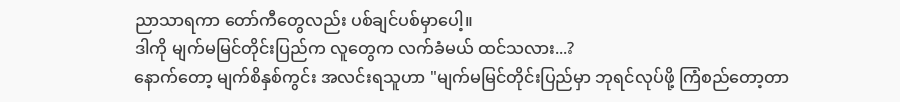ညာသာရကာ တော်ကီတွေလည်း ပစ်ချင်ပစ်မှာပေါ့။
ဒါကို မျက်မမြင်တိုင်းပြည်က လူတွေက လက်ခံမယ် ထင်သလား...?
နောက်တော့ မျက်စိနှစ်ကွင်း အလင်းရသူဟာ "မျက်မမြင်တိုင်းပြည်မှာ ဘုရင်လုပ်ဖို့ ကြံစည်တော့တာ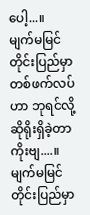ပေါ့...။
မျက်မမြင်တိုင်းပြည်မှာ တစ်ဖက်လပ်ဟာ ဘုရင်လို့ ဆိုရိုးရှိခဲ့တာကိုးဗျ....။
မျက်မမြင်တိုင်းပြည်မှာ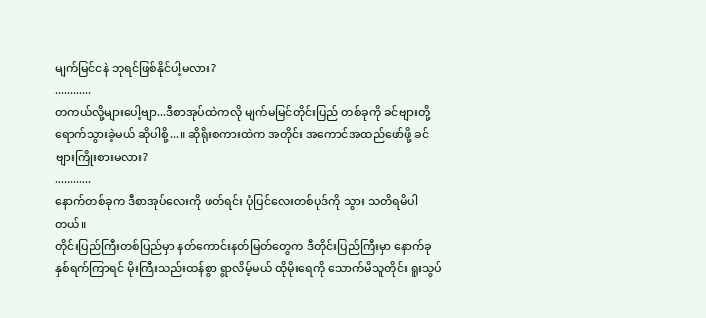မျက်မြင်ငနဲ ဘုရင်ဖြစ်နိုင်ပါ့မလား?
............
တကယ်လို့များပေါ့ဗျာ...ဒီစာအုပ်ထဲကလို မျက်မမြင်တိုင်းပြည် တစ်ခုကို ခင်ဗျားတို့ ရောက်သွားခဲ့မယ် ဆိုပါစို့...။ ဆိုရိုးစကားထဲက အတိုင်း အကောင်အထည်ဖော်ဖို့ ခင်ဗျားကြိုးစားမလား?
............
နောက်တစ်ခုက ဒီစာအုပ်လေးကို ဖတ်ရင်း ပုံပြင်လေးတစ်ပုဒ်ကို သွား သတိရမိပါတယ်။
တိုင်းပြည်ကြီးတစ်ပြည်မှာ နတ်ကောင်းနတ်မြတ်တွေက ဒီတိုင်းပြည်ကြီးမှာ နောက်ခုနှစ်ရက်ကြာရင် မိုးကြီးသည်းထန်စွာ ရွာလိမ့်မယ် ထိုမိုးရေကို သောက်မိသူတိုင်း ရူးသွပ်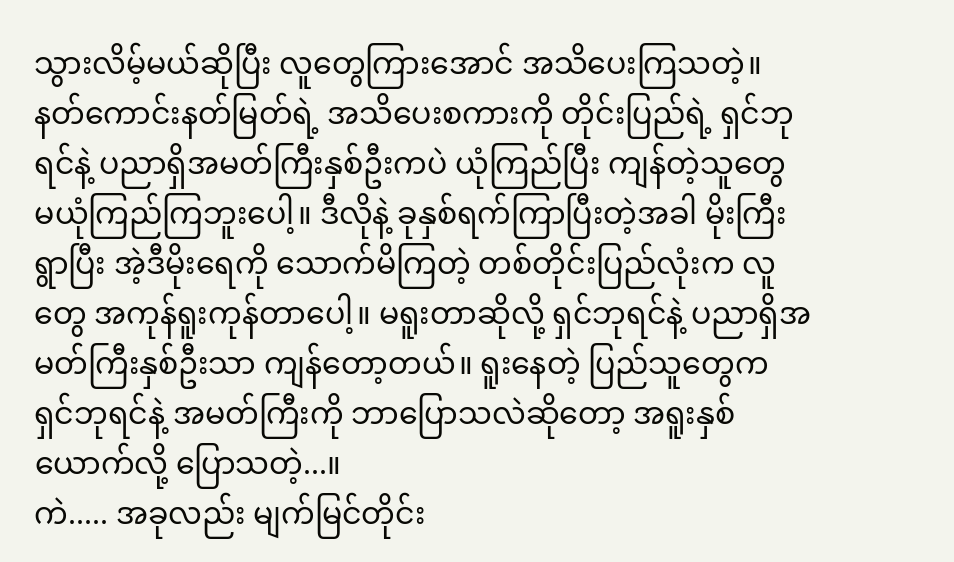သွားလိမ့်မယ်ဆိုပြီး လူတွေကြားအောင် အသိပေးကြသတဲ့။ နတ်ကောင်းနတ်မြတ်ရဲ့ အသိပေးစကားကို တိုင်းပြည်ရဲ့ ရှင်ဘုရင်နဲ့ ပညာရှိအမတ်ကြီးနှစ်ဦးကပဲ ယုံကြည်ပြီး ကျန်တဲ့သူတွေ မယုံကြည်ကြဘူးပေါ့။ ဒီလိုနဲ့ ခုနှစ်ရက်ကြာပြီးတဲ့အခါ မိုးကြီးရွာပြီး အဲ့ဒီမိုးရေကို သောက်မိကြတဲ့ တစ်တိုင်းပြည်လုံးက လူတွေ အကုန်ရူးကုန်တာပေါ့။ မရူးတာဆိုလို့ ရှင်ဘုရင်နဲ့ ပညာရှိအမတ်ကြီးနှစ်ဦးသာ ကျန်တော့တယ်။ ရူးနေတဲ့ ပြည်သူတွေက ရှင်ဘုရင်နဲ့ အမတ်ကြီးကို ဘာပြောသလဲဆိုတော့ အရူးနှစ်ယောက်လို့ ပြောသတဲ့...။
ကဲ..... အခုလည်း မျက်မြင်တိုင်း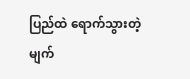ပြည်ထဲ ရောက်သွားတဲ့ မျက်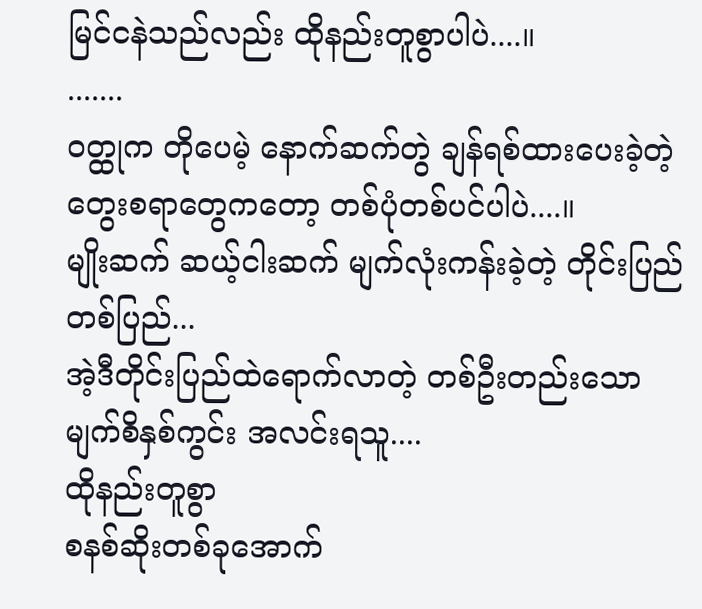မြင်ငနဲသည်လည်း ထိုနည်းတူစွာပါပဲ....။
.......
ဝတ္ထုက တိုပေမဲ့ နောက်ဆက်တွဲ ချန်ရစ်ထားပေးခဲ့တဲ့ တွေးစရာတွေကတော့ တစ်ပုံတစ်ပင်ပါပဲ....။
မျိုးဆက် ဆယ့်ငါးဆက် မျက်လုံးကန်းခဲ့တဲ့ တိုင်းပြည် တစ်ပြည်...
အဲ့ဒီတိုင်းပြည်ထဲရောက်လာတဲ့ တစ်ဦးတည်းသော မျက်စိနှစ်ကွင်း အလင်းရသူ....
ထိုနည်းတူစွာ
စနစ်ဆိုးတစ်ခုအောက်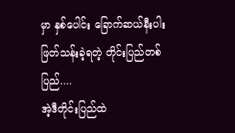မှာ နှစ်ပေါင်း ခြောက်ဆယ်နီးပါး ဖြတ်သန်းခဲ့ရတဲ့ တိုင်းပြည်တစ်ပြည်....
အဲ့ဒီတိုင်းပြည်ထဲ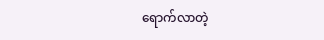ရောက်လာတဲ့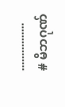................
# မိဘဂုဏ်